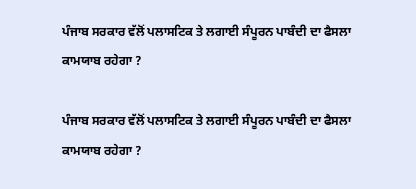ਪੰਜਾਬ ਸਰਕਾਰ ਵੱਲੋਂ ਪਲਾਸਟਿਕ ਤੇ ਲਗਾਈ ਸੰਪੂਰਨ ਪਾਬੰਦੀ ਦਾ ਫੈਸਲਾ ਕਾਮਯਾਬ ਰਹੇਗਾ ?

ਪੰਜਾਬ ਸਰਕਾਰ ਵੱਲੋਂ ਪਲਾਸਟਿਕ ਤੇ ਲਗਾਈ ਸੰਪੂਰਨ ਪਾਬੰਦੀ ਦਾ ਫੈਸਲਾ ਕਾਮਯਾਬ ਰਹੇਗਾ ?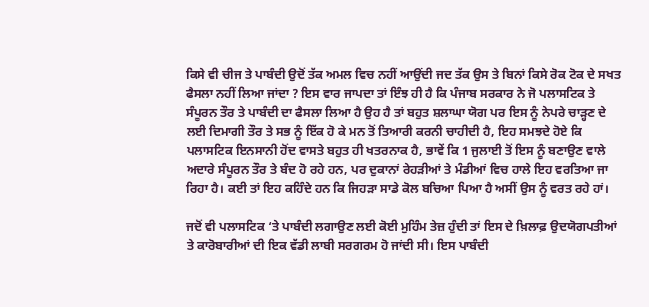ਕਿਸੇ ਵੀ ਚੀਜ ਤੇ ਪਾਬੰਦੀ ਉਦੋਂ ਤੱਕ ਅਮਲ ਵਿਚ ਨਹੀਂ ਆਉਂਦੀ ਜਦ ਤੱਕ ਉਸ ਤੇ ਬਿਨਾਂ ਕਿਸੇ ਰੋਕ ਟੋਕ ਦੇ ਸਖਤ ਫੈਸਲਾ ਨਹੀਂ ਲਿਆ ਜਾਂਦਾ ? ਇਸ ਵਾਰ ਜਾਪਦਾ ਤਾਂ ਇੰਝ ਹੀ ਹੈ ਕਿ ਪੰਜਾਬ ਸਰਕਾਰ ਨੇ ਜੋ ਪਲਾਸਟਿਕ ਤੇ ਸੰਪੂਰਨ ਤੌਰ ਤੇ ਪਾਬੰਦੀ ਦਾ ਫੈਸਲਾ ਲਿਆ ਹੈ ਉਹ ਹੈ ਤਾਂ ਬਹੁਤ ਸ਼ਲਾਘਾ ਯੋਗ ਪਰ ਇਸ ਨੂੰ ਨੇਪਰੇ ਚਾੜ੍ਹਣ ਦੇ ਲਈ ਦਿਮਾਗੀ ਤੌਰ ਤੇ ਸਭ ਨੂੰ ਇੱਕ ਹੋ ਕੇ ਮਨ ਤੋਂ ਤਿਆਰੀ ਕਰਨੀ ਚਾਹੀਦੀ ਹੈ, ਇਹ ਸਮਝਦੇ ਹੋਏ ਕਿ ਪਲਾਸਟਿਕ ਇਨਸਾਨੀ ਹੋਂਦ ਵਾਸਤੇ ਬਹੁਤ ਹੀ ਖਤਰਨਾਕ ਹੈ, ਭਾਵੇਂ ਕਿ 1 ਜੁਲਾਈ ਤੋਂ ਇਸ ਨੂੰ ਬਣਾਉਣ ਵਾਲੇ ਅਦਾਰੇ ਸੰਪੂਰਨ ਤੌਰ ਤੇ ਬੰਦ ਹੋ ਰਹੇ ਹਨ, ਪਰ ਦੁਕਾਨਾਂ ਰੇਹੜੀਆਂ ਤੇ ਮੰਡੀਆਂ ਵਿਚ ਹਾਲੇ ਇਹ ਵਰਤਿਆ ਜਾ ਰਿਹਾ ਹੈ। ਕਈ ਤਾਂ ਇਹ ਕਹਿੰਦੇ ਹਨ ਕਿ ਜਿਹੜਾ ਸਾਡੇ ਕੋਲ ਬਚਿਆ ਪਿਆ ਹੈ ਅਸੀਂ ਉਸ ਨੂੰ ਵਰਤ ਰਹੇ ਹਾਂ।

ਜਦੋਂ ਵੀ ਪਲਾਸਟਿਕ ‘ਤੇ ਪਾਬੰਦੀ ਲਗਾਉਣ ਲਈ ਕੋਈ ਮੁਹਿੰਮ ਤੇਜ਼ ਹੁੰਦੀ ਤਾਂ ਇਸ ਦੇ ਖ਼ਿਲਾਫ਼ ਉਦਯੋਗਪਤੀਆਂ ਤੇ ਕਾਰੋਬਾਰੀਆਂ ਦੀ ਇਕ ਵੱਡੀ ਲਾਬੀ ਸਰਗਰਮ ਹੋ ਜਾਂਦੀ ਸੀ। ਇਸ ਪਾਬੰਦੀ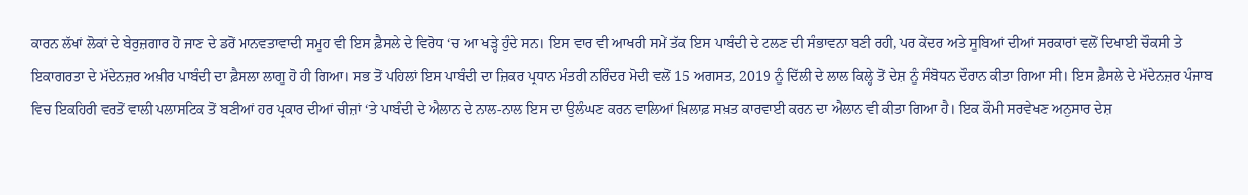ਕਾਰਨ ਲੱਖਾਂ ਲੋਕਾਂ ਦੇ ਬੇਰੁਜ਼ਗਾਰ ਹੋ ਜਾਣ ਦੇ ਡਰੋਂ ਮਾਨਵਤਾਵਾਦੀ ਸਮੂਹ ਵੀ ਇਸ ਫ਼ੈਸਲੇ ਦੇ ਵਿਰੋਧ ‘ਚ ਆ ਖੜ੍ਹੇ ਹੁੰਦੇ ਸਨ। ਇਸ ਵਾਰ ਵੀ ਆਖਰੀ ਸਮੇਂ ਤੱਕ ਇਸ ਪਾਬੰਦੀ ਦੇ ਟਲਣ ਦੀ ਸੰਭਾਵਨਾ ਬਣੀ ਰਹੀ, ਪਰ ਕੇਂਦਰ ਅਤੇ ਸੂਬਿਆਂ ਦੀਆਂ ਸਰਕਾਰਾਂ ਵਲੋਂ ਦਿਖਾਈ ਚੌਕਸੀ ਤੇ ਇਕਾਗਰਤਾ ਦੇ ਮੱਦੇਨਜ਼ਰ ਅਖ਼ੀਰ ਪਾਬੰਦੀ ਦਾ ਫ਼ੈਸਲਾ ਲਾਗੂ ਹੋ ਹੀ ਗਿਆ। ਸਭ ਤੋਂ ਪਹਿਲਾਂ ਇਸ ਪਾਬੰਦੀ ਦਾ ਜ਼ਿਕਰ ਪ੍ਰਧਾਨ ਮੰਤਰੀ ਨਰਿੰਦਰ ਮੋਦੀ ਵਲੋਂ 15 ਅਗਸਤ, 2019 ਨੂੰ ਦਿੱਲੀ ਦੇ ਲਾਲ ਕਿਲ੍ਹੇ ਤੋਂ ਦੇਸ਼ ਨੂੰ ਸੰਬੋਧਨ ਦੌਰਾਨ ਕੀਤਾ ਗਿਆ ਸੀ। ਇਸ ਫ਼ੈਸਲੇ ਦੇ ਮੱਦੇਨਜ਼ਰ ਪੰਜਾਬ ਵਿਚ ਇਕਹਿਰੀ ਵਰਤੋਂ ਵਾਲੀ ਪਲਾਸਟਿਕ ਤੋਂ ਬਣੀਆਂ ਹਰ ਪ੍ਰਕਾਰ ਦੀਆਂ ਚੀਜ਼ਾਂ ‘ਤੇ ਪਾਬੰਦੀ ਦੇ ਐਲਾਨ ਦੇ ਨਾਲ-ਨਾਲ ਇਸ ਦਾ ਉਲੰਘਣ ਕਰਨ ਵਾਲਿਆਂ ਖ਼ਿਲਾਫ਼ ਸਖ਼ਤ ਕਾਰਵਾਈ ਕਰਨ ਦਾ ਐਲਾਨ ਵੀ ਕੀਤਾ ਗਿਆ ਹੈ। ਇਕ ਕੌਮੀ ਸਰਵੇਖਣ ਅਨੁਸਾਰ ਦੇਸ਼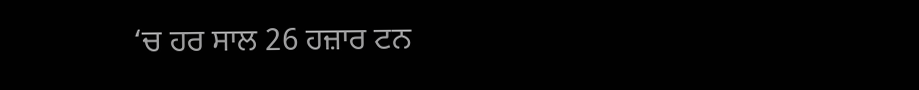‘ਚ ਹਰ ਸਾਲ 26 ਹਜ਼ਾਰ ਟਨ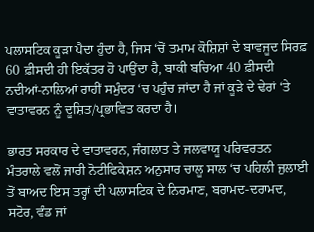ਪਲਾਸਟਿਕ ਕੂੜਾ ਪੈਦਾ ਹੁੰਦਾ ਹੈ, ਜਿਸ ‘ਚੋਂ ਤਮਾਮ ਕੋਸ਼ਿਸ਼ਾਂ ਦੇ ਬਾਵਜੂਦ ਸਿਰਫ਼ 60 ਫ਼ੀਸਦੀ ਹੀ ਇਕੱਤਰ ਹੋ ਪਾਉਂਦਾ ਹੈ, ਬਾਕੀ ਬਚਿਆ 40 ਫ਼ੀਸਦੀ ਨਦੀਆਂ-ਨਾਲਿਆਂ ਰਾਹੀਂ ਸਮੁੰਦਰ ‘ਚ ਪਹੁੰਚ ਜਾਂਦਾ ਹੈ ਜਾਂ ਕੂੜੇ ਦੇ ਢੇਰਾਂ ‘ਤੇ ਵਾਤਾਵਰਨ ਨੂੰ ਦੂਸ਼ਿਤ/ਪ੍ਰਭਾਵਿਤ ਕਰਦਾ ਹੈ।

ਭਾਰਤ ਸਰਕਾਰ ਦੇ ਵਾਤਾਵਰਨ, ਜੰਗਲਾਤ ਤੇ ਜਲਵਾਯੂ ਪਰਿਵਰਤਨ ਮੰਤਰਾਲੇ ਵਲੋਂ ਜਾਰੀ ਨੋਟੀਫਿਕੇਸ਼ਨ ਅਨੁਸਾਰ ਚਾਲੂ ਸਾਲ ‘ਚ ਪਹਿਲੀ ਜੁਲਾਈ ਤੋਂ ਬਾਅਦ ਇਸ ਤਰ੍ਹਾਂ ਦੀ ਪਲਾਸਟਿਕ ਦੇ ਨਿਰਮਾਣ, ਬਰਾਮਦ-ਦਰਾਮਦ, ਸਟੋਰ, ਵੰਡ ਜਾਂ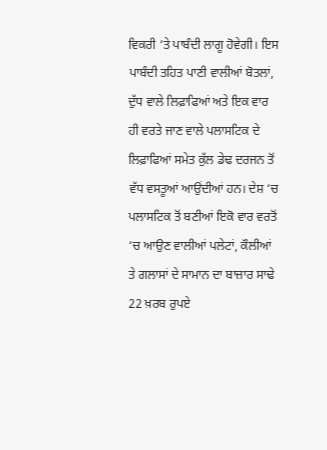ਵਿਕਰੀ ‘ਤੇ ਪਾਬੰਦੀ ਲਾਗੂ ਹੋਵੇਗੀ। ਇਸ ਪਾਬੰਦੀ ਤਹਿਤ ਪਾਣੀ ਵਾਲੀਆਂ ਬੋਤਲਾਂ, ਦੁੱਧ ਵਾਲੇ ਲਿਫ਼ਾਫਿਆਂ ਅਤੇ ਇਕ ਵਾਰ ਹੀ ਵਰਤੇ ਜਾਣ ਵਾਲੇ ਪਲਾਸਟਿਕ ਦੇ ਲਿਫ਼ਾਫਿਆਂ ਸਮੇਤ ਕੁੱਲ ਡੇਢ ਦਰਜਨ ਤੋਂ ਵੱਧ ਵਸਤੂਆਂ ਆਉਂਦੀਆਂ ਹਨ। ਦੇਸ਼ ‘ਚ ਪਲਾਸਟਿਕ ਤੋਂ ਬਣੀਆਂ ਇਕੋ ਵਾਰ ਵਰਤੋਂ ‘ਚ ਆਉਣ ਵਾਲੀਆਂ ਪਲੇਟਾਂ, ਕੌਲੀਆਂ ਤੇ ਗਲਾਸਾਂ ਦੇ ਸਾਮਾਨ ਦਾ ਬਾਜ਼ਾਰ ਸਾਢੇ 22 ਖ਼ਰਬ ਰੁਪਏ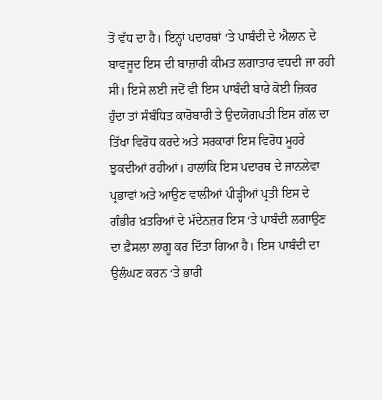ਤੋਂ ਵੱਧ ਦਾ ਹੈ। ਇਨ੍ਹਾਂ ਪਦਾਰਥਾਂ ‘ਤੇ ਪਾਬੰਦੀ ਦੇ ਐਲਾਨ ਦੇ ਬਾਵਜੂਦ ਇਸ ਦੀ ਬਾਜ਼ਾਰੀ ਕੀਮਤ ਲਗਾਤਾਰ ਵਧਦੀ ਜਾ ਰਹੀ ਸੀ। ਇਸੇ ਲਈ ਜਦੋਂ ਵੀ ਇਸ ਪਾਬੰਦੀ ਬਾਰੇ ਕੋਈ ਜ਼ਿਕਰ ਹੁੰਦਾ ਤਾਂ ਸੰਬੰਧਿਤ ਕਾਰੋਬਾਰੀ ਤੇ ਉਦਯੋਗਪਤੀ ਇਸ ਗੱਲ ਦਾ ਤਿੱਖਾ ਵਿਰੋਧ ਕਰਦੇ ਅਤੇ ਸਰਕਾਰਾਂ ਇਸ ਵਿਰੋਧ ਮੂਹਰੇ ਝੁਕਦੀਆਂ ਰਹੀਆਂ। ਹਾਲਾਂਕਿ ਇਸ ਪਦਾਰਥ ਦੇ ਜਾਨਲੇਵਾ ਪ੍ਰਭਾਵਾਂ ਅਤੇ ਆਉਣ ਵਾਲੀਆਂ ਪੀੜ੍ਹੀਆਂ ਪ੍ਰਤੀ ਇਸ ਦੇ ਗੰਭੀਰ ਖ਼ਤਰਿਆਂ ਦੇ ਮੱਦੇਨਜ਼ਰ ਇਸ ‘ਤੇ ਪਾਬੰਦੀ ਲਗਾਉਣ ਦਾ ਫ਼ੈਸਲਾ ਲਾਗੂ ਕਰ ਦਿੱਤਾ ਗਿਆ ਹੈ। ਇਸ ਪਾਬੰਦੀ ਦਾ ਉਲੰਘਣ ਕਰਨ ‘ਤੇ ਭਾਰੀ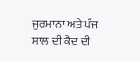ਜੁਰਮਾਨਾ ਅਤੇ ਪੰਜ ਸਾਲ ਦੀ ਕੈਦ ਦੀ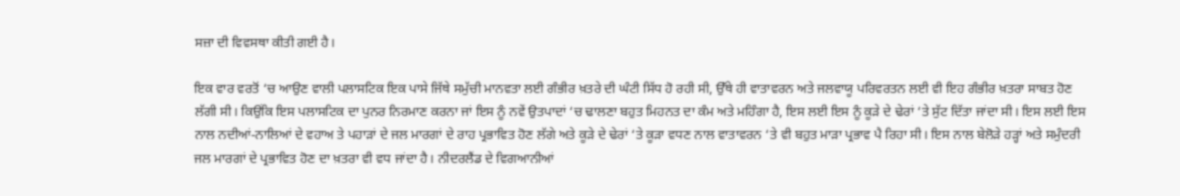ਸਜ਼ਾ ਦੀ ਵਿਵਸਥਾ ਕੀਤੀ ਗਈ ਹੈ।

ਇਕ ਵਾਰ ਵਰਤੋਂ ‘ਚ ਆਉਣ ਵਾਲੀ ਪਲਾਸਟਿਕ ਇਕ ਪਾਸੇ ਜਿੱਥੇ ਸਮੁੱਚੀ ਮਾਨਵਤਾ ਲਈ ਗੰਭੀਰ ਖ਼ਤਰੇ ਦੀ ਘੰਟੀ ਸਿੱਧ ਹੋ ਰਹੀ ਸੀ, ਉੱਥੇ ਹੀ ਵਾਤਾਵਰਨ ਅਤੇ ਜਲਵਾਯੂ ਪਰਿਵਰਤਨ ਲਈ ਵੀ ਇਹ ਗੰਭੀਰ ਖ਼ਤਰਾ ਸਾਬਤ ਹੋਣ ਲੱਗੀ ਸੀ। ਕਿਉਂਕਿ ਇਸ ਪਲਾਸਟਿਕ ਦਾ ਪੁਨਰ ਨਿਰਮਾਣ ਕਰਨਾ ਜਾਂ ਇਸ ਨੂੰ ਨਵੇਂ ਉਤਪਾਦਾਂ ‘ਚ ਢਾਲਣਾ ਬਹੁਤ ਮਿਹਨਤ ਦਾ ਕੰਮ ਅਤੇ ਮਹਿੰਗਾ ਹੈ, ਇਸ ਲਈ ਇਸ ਨੂੰ ਕੂੜੇ ਦੇ ਢੇਰਾਂ ‘ਤੇ ਸੁੱਟ ਦਿੱਤਾ ਜਾਂਦਾ ਸੀ। ਇਸ ਲਈ ਇਸ ਨਾਲ ਨਦੀਆਂ-ਨਾਲਿਆਂ ਦੇ ਵਹਾਅ ਤੇ ਪਹਾੜਾਂ ਦੇ ਜਲ ਮਾਰਗਾਂ ਦੇ ਰਾਹ ਪ੍ਰਭਾਵਿਤ ਹੋਣ ਲੱਗੇ ਅਤੇ ਕੂੜੇ ਦੇ ਢੇਰਾਂ ‘ਤੇ ਕੂੜਾ ਵਧਣ ਨਾਲ ਵਾਤਾਵਰਨ ‘ਤੇ ਵੀ ਬਹੁਤ ਮਾੜਾ ਪ੍ਰਭਾਵ ਪੈ ਰਿਹਾ ਸੀ। ਇਸ ਨਾਲ ਬੇਲੋੜੇ ਹੜ੍ਹਾਂ ਅਤੇ ਸਮੁੰਦਰੀ ਜਲ ਮਾਰਗਾਂ ਦੇ ਪ੍ਰਭਾਵਿਤ ਹੋਣ ਦਾ ਖ਼ਤਰਾ ਵੀ ਵਧ ਜਾਂਦਾ ਹੈ। ਨੀਦਰਲੈਂਡ ਦੇ ਵਿਗਆਨੀਆਂ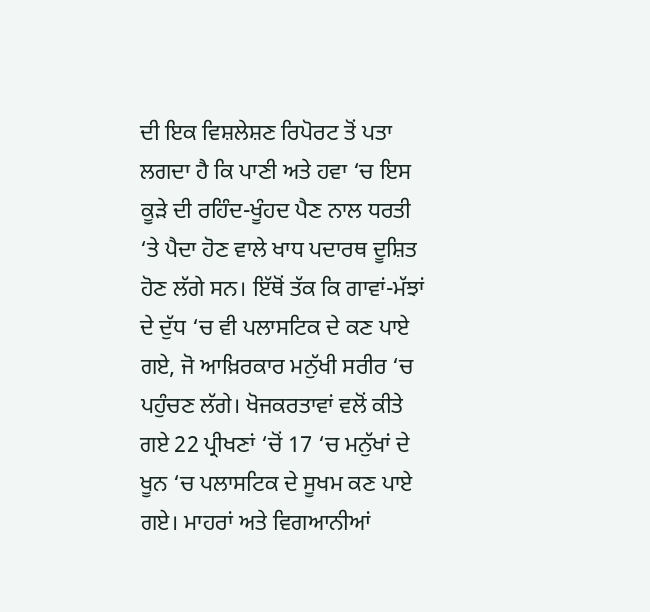ਦੀ ਇਕ ਵਿਸ਼ਲੇਸ਼ਣ ਰਿਪੋਰਟ ਤੋਂ ਪਤਾ ਲਗਦਾ ਹੈ ਕਿ ਪਾਣੀ ਅਤੇ ਹਵਾ ‘ਚ ਇਸ ਕੂੜੇ ਦੀ ਰਹਿੰਦ-ਖੂੰਹਦ ਪੈਣ ਨਾਲ ਧਰਤੀ ‘ਤੇ ਪੈਦਾ ਹੋਣ ਵਾਲੇ ਖਾਧ ਪਦਾਰਥ ਦੂਸ਼ਿਤ ਹੋਣ ਲੱਗੇ ਸਨ। ਇੱਥੋਂ ਤੱਕ ਕਿ ਗਾਵਾਂ-ਮੱਝਾਂ ਦੇ ਦੁੱਧ ‘ਚ ਵੀ ਪਲਾਸਟਿਕ ਦੇ ਕਣ ਪਾਏ ਗਏ, ਜੋ ਆਖ਼ਿਰਕਾਰ ਮਨੁੱਖੀ ਸਰੀਰ ‘ਚ ਪਹੁੰਚਣ ਲੱਗੇ। ਖੋਜਕਰਤਾਵਾਂ ਵਲੋਂ ਕੀਤੇ ਗਏ 22 ਪ੍ਰੀਖਣਾਂ ‘ਚੋਂ 17 ‘ਚ ਮਨੁੱਖਾਂ ਦੇ ਖੂਨ ‘ਚ ਪਲਾਸਟਿਕ ਦੇ ਸੂਖਮ ਕਣ ਪਾਏ ਗਏ। ਮਾਹਰਾਂ ਅਤੇ ਵਿਗਆਨੀਆਂ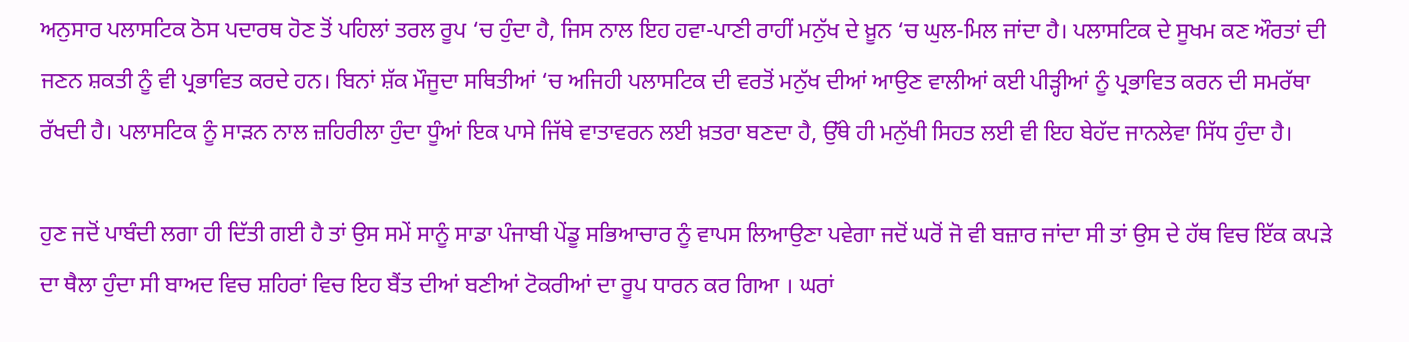ਅਨੁਸਾਰ ਪਲਾਸਟਿਕ ਠੋਸ ਪਦਾਰਥ ਹੋਣ ਤੋਂ ਪਹਿਲਾਂ ਤਰਲ ਰੂਪ ‘ਚ ਹੁੰਦਾ ਹੈ, ਜਿਸ ਨਾਲ ਇਹ ਹਵਾ-ਪਾਣੀ ਰਾਹੀਂ ਮਨੁੱਖ ਦੇ ਖ਼ੂਨ ‘ਚ ਘੁਲ-ਮਿਲ ਜਾਂਦਾ ਹੈ। ਪਲਾਸਟਿਕ ਦੇ ਸੂਖਮ ਕਣ ਔਰਤਾਂ ਦੀ ਜਣਨ ਸ਼ਕਤੀ ਨੂੰ ਵੀ ਪ੍ਰਭਾਵਿਤ ਕਰਦੇ ਹਨ। ਬਿਨਾਂ ਸ਼ੱਕ ਮੌਜੂਦਾ ਸਥਿਤੀਆਂ ‘ਚ ਅਜਿਹੀ ਪਲਾਸਟਿਕ ਦੀ ਵਰਤੋਂ ਮਨੁੱਖ ਦੀਆਂ ਆਉਣ ਵਾਲੀਆਂ ਕਈ ਪੀੜ੍ਹੀਆਂ ਨੂੰ ਪ੍ਰਭਾਵਿਤ ਕਰਨ ਦੀ ਸਮਰੱਥਾ ਰੱਖਦੀ ਹੈ। ਪਲਾਸਟਿਕ ਨੂੰ ਸਾੜਨ ਨਾਲ ਜ਼ਹਿਰੀਲਾ ਹੁੰਦਾ ਧੂੰਆਂ ਇਕ ਪਾਸੇ ਜਿੱਥੇ ਵਾਤਾਵਰਨ ਲਈ ਖ਼ਤਰਾ ਬਣਦਾ ਹੈ, ਉੱਥੇ ਹੀ ਮਨੁੱਖੀ ਸਿਹਤ ਲਈ ਵੀ ਇਹ ਬੇਹੱਦ ਜਾਨਲੇਵਾ ਸਿੱਧ ਹੁੰਦਾ ਹੈ।

ਹੁਣ ਜਦੋਂ ਪਾਬੰਦੀ ਲਗਾ ਹੀ ਦਿੱਤੀ ਗਈ ਹੈ ਤਾਂ ਉਸ ਸਮੇਂ ਸਾਨੂੰ ਸਾਡਾ ਪੰਜਾਬੀ ਪੇਂਡੂ ਸਭਿਆਚਾਰ ਨੂੰ ਵਾਪਸ ਲਿਆਉਣਾ ਪਵੇਗਾ ਜਦੋਂ ਘਰੋਂ ਜੋ ਵੀ ਬਜ਼ਾਰ ਜਾਂਦਾ ਸੀ ਤਾਂ ਉਸ ਦੇ ਹੱਥ ਵਿਚ ਇੱਕ ਕਪੜੇ ਦਾ ਥੈਲਾ ਹੁੰਦਾ ਸੀ ਬਾਅਦ ਵਿਚ ਸ਼ਹਿਰਾਂ ਵਿਚ ਇਹ ਬੈਂਤ ਦੀਆਂ ਬਣੀਆਂ ਟੋਕਰੀਆਂ ਦਾ ਰੂਪ ਧਾਰਨ ਕਰ ਗਿਆ । ਘਰਾਂ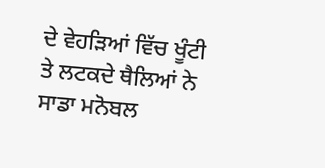ਦੇ ਵੇਹੜਿਆਂ ਵਿੱਚ ਖੂੰਟੀ ਤੇ ਲਟਕਦੇ ਥੈਲਿਆਂ ਨੇ ਸਾਡਾ ਮਨੋਬਲ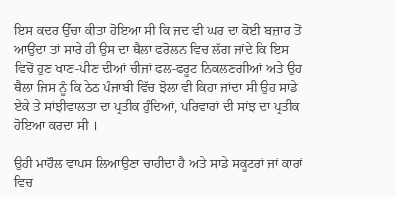ਇਸ ਕਦਰ ਉੱਚਾ ਕੀਤਾ ਹੋਇਆ ਸੀ ਕਿ ਜਦ ਵੀ ਘਰ ਦਾ ਕੋਈ ਬਜ਼ਾਰ ਤੋਂ ਆਉਂਦਾ ਤਾਂ ਸਾਰੇ ਹੀ ਉਸ ਦਾ ਥੈਲਾ ਫਰੋਲਨ ਵਿਚ ਲੱਗ ਜਾਂਦੇ ਕਿ ਇਸ ਵਿਚੋਂ ਹੁਣ ਖਾਣ-ਪੀਣ ਦੀਆਂ ਚੀਜਾਂ ਫਲ-ਫਰੂਟ ਨਿਕਲਣਗੀਆਂ ਅਤੇ ਉਹ ਥੈਲਾ ਜਿਸ ਨੂੰ ਕਿ ਠੇਠ ਪੰਜਾਬੀ ਵਿੱਚ ਝੋਲਾ ਵੀ ਕਿਹਾ ਜਾਂਦਾ ਸੀ ਉਹ ਸਾਡੇ ਏਕੇ ਤੇ ਸਾਂਝੀਵਾਲਤਾ ਦਾ ਪ੍ਰਤੀਕ ਹੁੰਦਿਆਂ, ਪਰਿਵਾਰਾਂ ਦੀ ਸਾਂਝ ਦਾ ਪ੍ਰਤੀਕ ਹੋਇਆ ਕਰਦਾ ਸੀ ।

ਉਹੀ ਮਾਹੌਲ ਵਾਪਸ ਲਿਆਉਣਾ ਚਾਹੀਦਾ ਹੈ ਅਤੇ ਸਾਡੇ ਸਕੂਟਰਾਂ ਜਾਂ ਕਾਰਾਂ ਵਿਚ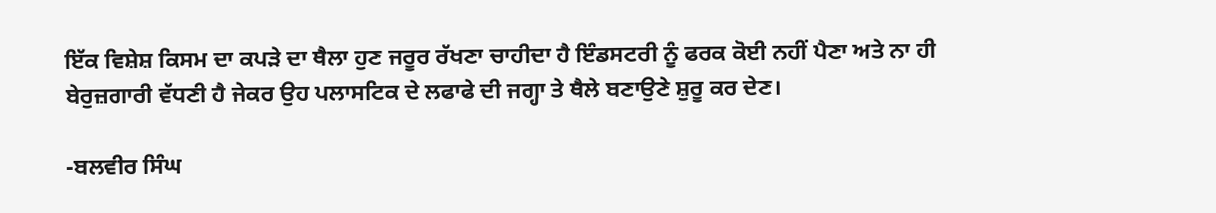ਇੱਕ ਵਿਸ਼ੇਸ਼ ਕਿਸਮ ਦਾ ਕਪੜੇ ਦਾ ਥੈਲਾ ਹੁਣ ਜਰੂਰ ਰੱਖਣਾ ਚਾਹੀਦਾ ਹੈ ਇੰਡਸਟਰੀ ਨੂੰ ਫਰਕ ਕੋਈ ਨਹੀਂ ਪੈਣਾ ਅਤੇ ਨਾ ਹੀ ਬੇਰੁਜ਼ਗਾਰੀ ਵੱਧਣੀ ਹੈ ਜੇਕਰ ਉਹ ਪਲਾਸਟਿਕ ਦੇ ਲਫਾਫੇ ਦੀ ਜਗ੍ਹਾ ਤੇ ਥੈਲੇ ਬਣਾਉਣੇ ਸ਼ੁਰੂ ਕਰ ਦੇਣ।

-ਬਲਵੀਰ ਸਿੰਘ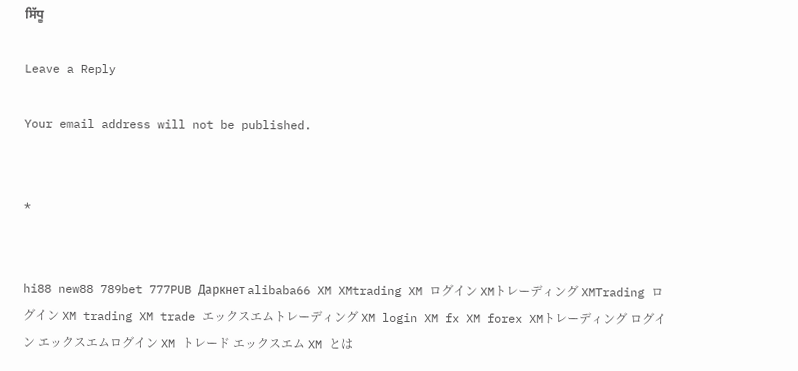ਸਿੱਧੂ

Leave a Reply

Your email address will not be published.


*


hi88 new88 789bet 777PUB Даркнет alibaba66 XM XMtrading XM ログイン XMトレーディング XMTrading ログイン XM trading XM trade エックスエムトレーディング XM login XM fx XM forex XMトレーディング ログイン エックスエムログイン XM トレード エックスエム XM とは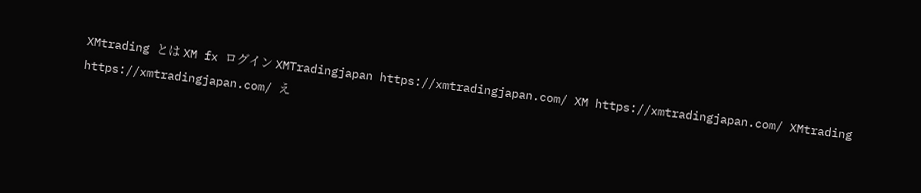XMtrading とは XM fx ログイン XMTradingjapan https://xmtradingjapan.com/ XM https://xmtradingjapan.com/ XMtrading https://xmtradingjapan.com/ え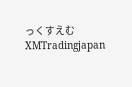っくすえむ XMTradingjapan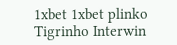1xbet 1xbet plinko Tigrinho Interwin